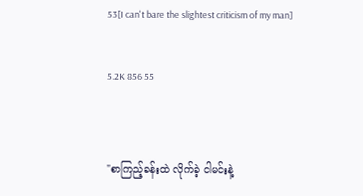53[I can't bare the slightest criticism of my man]

5.2K 856 55


"စာကြည့်ခန်းထဲ လိုက်ခဲ့ ငါမင်းနဲ့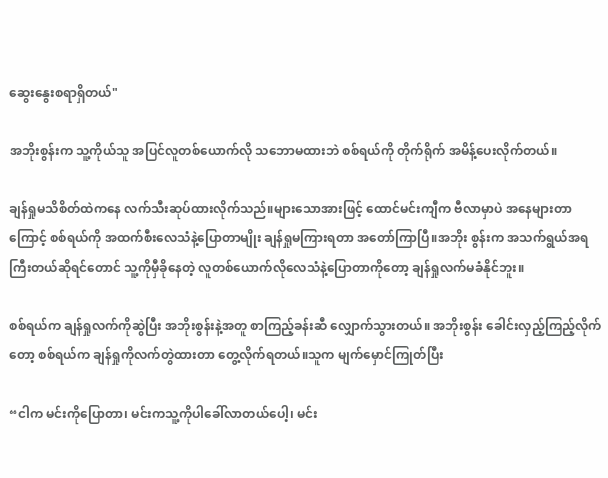ဆွေးနွေးစရာရှိတယ်"

အဘိုးစွန်းက သူ့ကိုယ်သူ အပြင်လူတစ်ယောက်လို သဘောမထားဘဲ စစ်ရယ်ကို တိုက်ရိုက် အမိန့်ပေးလိုက်တယ်။

ချန်ရှုမသိစိတ်ထဲကနေ လက်သီးဆုပ်ထားလိုက်သည်။များသောအားဖြင့် ထောင်မင်းကျီက ဗီလာမှာပဲ အနေများတာကြောင့် စစ်ရယ်ကို အထက်စီးလေသံနဲ့ပြောတာမျိုး ချန်ရှုမကြားရတာ အတော်ကြာပြီ။အဘိုး စွန်းက အသက်ရွယ်အရ ကြီးတယ်ဆိုရင်တောင် သူ့ကိုမှီခိုနေတဲ့ လူတစ်ယောက်လိုလေသံနဲ့ပြောတာကိုတော့ ချန်ရှုလက်မခံနိုင်ဘူး။

စစ်ရယ်က ချန်ရှုလက်ကိုဆွဲပြီး အဘိုးစွန်းနဲ့အတူ စာကြည့်ခန်းဆီ လျှောက်သွားတယ်။ အဘိုးစွန်း ခေါင်းလှည့်ကြည့်လိုက်တော့ စစ်ရယ်က ချန်ရှုကိုလက်တွဲထားတာ တွေ့လိုက်ရတယ်။သူက မျက်မှောင်ကြုတ်ပြီး

“ငါက မင်းကိုပြောတာ၊ မင်းကသူ့ကို‌ပါခေါ်လာတယ်ပေါ့၊ မင်း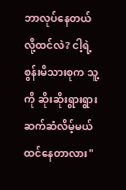ဘာလုပ်နေတယ်လို့ထင်လဲ? ငါ့ရဲ့စွန်းမိသားစုက သူ့ကို ဆိုးဆိုးရွားရွား ဆက်ဆံလိမ့်မယ် ထင်နေတာလား"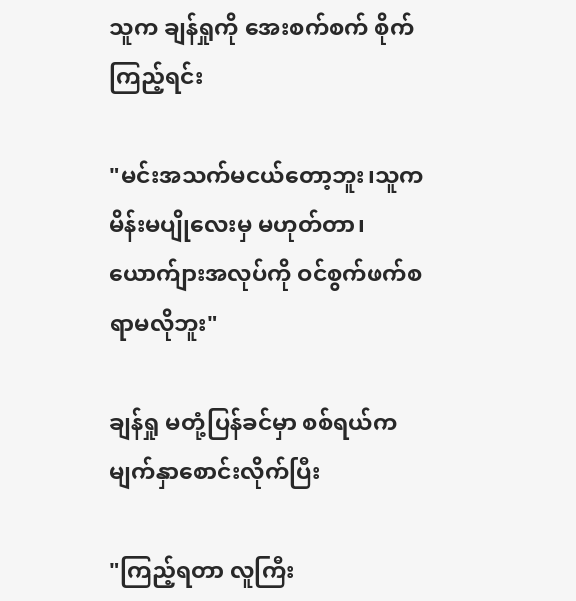သူက ချန်ရှုကို အေး‌‌စက်စက် စိုက်ကြည့်ရင်း

"မင်းအသက်မငယ်တော့ဘူး၊သူက မိန်းမပျိုလေးမှ မဟုတ်တာ၊ ယောက်ျားအလုပ်ကို ဝင်စွက်ဖက်စရာမလိုဘူး"

ချန်ရှု မတုံ့ပြန်ခင်မှာ စစ်ရယ်က မျက်နှာစောင်းလိုက်ပြီး

"ကြည့်ရတာ လူကြီး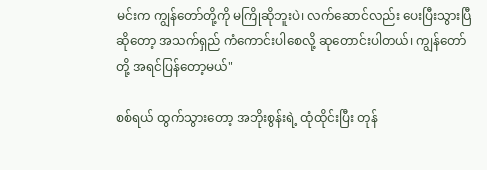မင်းက ကျွန်တော်တို့ကို မကြိုဆိုဘူးပဲ၊ လက်ဆောင်လည်း ပေးပြီးသွားပြီဆိုတော့ အသက်ရှည် ကံကောင်းပါစေလို့ ဆုတောင်းပါတယ်၊ ကျွန်တော်တို့ အရင်ပြန်တော့မယ်"

စစ်ရယ် ထွက်သွားတော့ အဘိုးစွန်းရဲ့ ထုံထိုင်းပြီး တုန်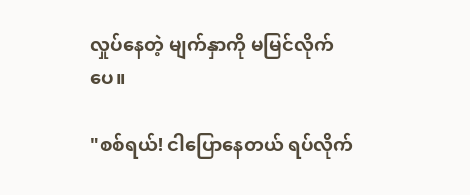လှုပ်နေတဲ့ မျက်နှာကို မမြင်လိုက်ပေ။

"စစ်ရယ်! ငါပြောနေတယ် ရပ်လိုက်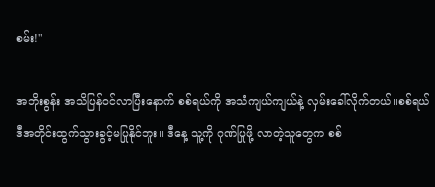စမ်း!"

အဘိုးစွန်း အသိပြန်ဝင်လာပြီးနောက် စစ်ရယ်ကို အသံကျယ်ကျယ်နဲ့ လှမ်းခေါ်လိုက်တယ်။စစ်ရယ် ဒီအတိုင်းထွက်သွားခွင့်မပြုနိုင်ဘူး။ ဒီနေ့ သူ့ကို ဂုဏ်ပြုဖို့ လာတဲ့သူတွေက စစ်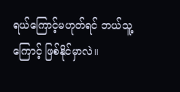ရယ်ကြောင့်မဟုတ်ရင် ဘယ်သူ့ကြောင့် ဖြစ်နိုင်မှာလဲ။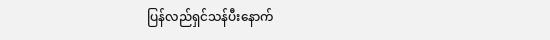ပြန်လည်ရှင်သန်ပီးနောက်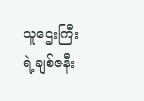သူဌေးကြီးရဲ့ချစ်ဇနီး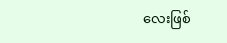လေးဖြစ်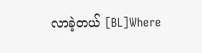လာခဲ့တယ် [BL]Where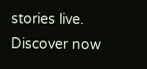stories live. Discover now